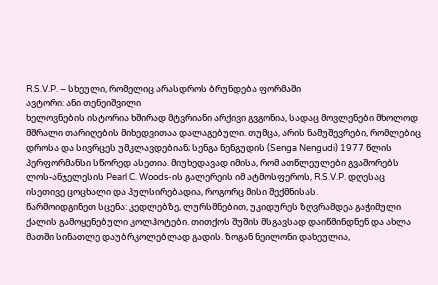R.S.V.P. – სხეული, რომელიც არასდროს ბრუნდება ფორმაში
ავტორი: ანი თენეიშვილი
ხელოვნების ისტორია ხშირად მტვრიანი არქივი გვგონია, სადაც მოვლენები მხოლოდ მშრალი თარიღების მიხედვითაა დალაგებული. თუმცა, არის ნამუშევრები, რომლებიც დროსა და სივრცეს უმკლავდებიან; სენგა ნენგუდის (Senga Nengudi) 1977 წლის პერფორმანსი სწორედ ასეთია. მიუხედავად იმისა, რომ ათწლეულები გვაშორებს ლოს-ანჯელესის Pearl C. Woods-ის გალერეის იმ ატმოსფეროს, R.S.V.P. დღესაც ისეთივე ცოცხალი და პულსირებადია, როგორც მისი შექმნისას.
წარმოიდგინეთ სცენა: კედლებზე, ლურსმნებით, უკიდურეს ზღვრამდეა გაჭიმული ქალის გამოყენებული კოლჰოტები. თითქოს შუშის მსგავსად დაიწმინდნენ და ახლა მათში სინათლე დაუბრკოლებლად გადის. ზოგან ნეილონი დახეულია,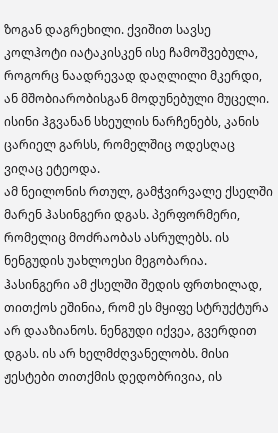ზოგან დაგრეხილი. ქვიშით სავსე კოლჰოტი იატაკისკენ ისე ჩამოშვებულა, როგორც ნაადრევად დაღლილი მკერდი, ან მშობიარობისგან მოდუნებული მუცელი. ისინი ჰგვანან სხეულის ნარჩენებს, კანის ცარიელ გარსს, რომელშიც ოდესღაც ვიღაც ეტეოდა.
ამ ნეილონის რთულ, გამჭვირვალე ქსელში მარენ ჰასინგერი დგას. პერფორმერი, რომელიც მოძრაობას ასრულებს. ის ნენგუდის უახლოესი მეგობარია. ჰასინგერი ამ ქსელში შედის ფრთხილად, თითქოს ეშინია, რომ ეს მყიფე სტრუქტურა არ დააზიანოს. ნენგუდი იქვეა, გვერდით დგას. ის არ ხელმძღვანელობს. მისი ჟესტები თითქმის დედობრივია, ის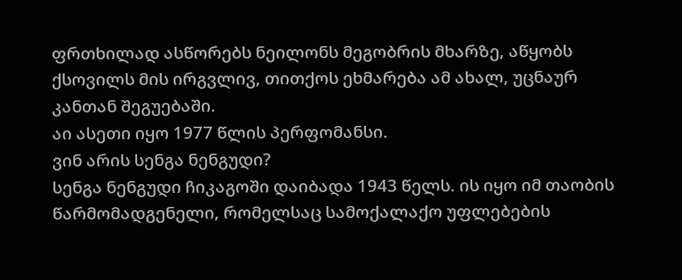ფრთხილად ასწორებს ნეილონს მეგობრის მხარზე, აწყობს ქსოვილს მის ირგვლივ, თითქოს ეხმარება ამ ახალ, უცნაურ კანთან შეგუებაში.
აი ასეთი იყო 1977 წლის პერფომანსი.
ვინ არის სენგა ნენგუდი?
სენგა ნენგუდი ჩიკაგოში დაიბადა 1943 წელს. ის იყო იმ თაობის წარმომადგენელი, რომელსაც სამოქალაქო უფლებების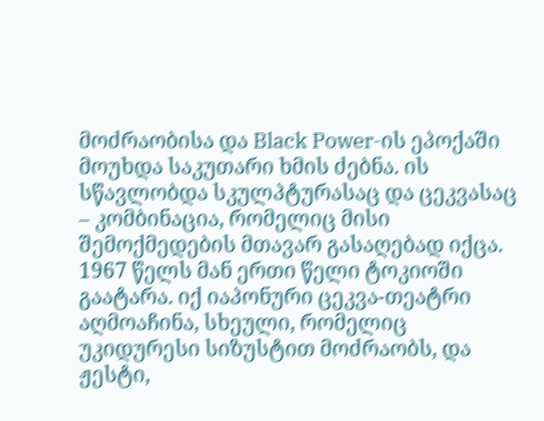მოძრაობისა და Black Power-ის ეპოქაში მოუხდა საკუთარი ხმის ძებნა. ის სწავლობდა სკულპტურასაც და ცეკვასაც – კომბინაცია, რომელიც მისი შემოქმედების მთავარ გასაღებად იქცა.
1967 წელს მან ერთი წელი ტოკიოში გაატარა. იქ იაპონური ცეკვა-თეატრი აღმოაჩინა, სხეული, რომელიც უკიდურესი სიზუსტით მოძრაობს, და ჟესტი,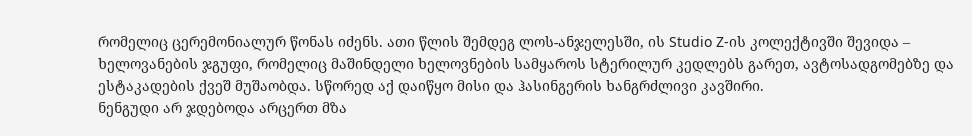რომელიც ცერემონიალურ წონას იძენს. ათი წლის შემდეგ ლოს-ანჯელესში, ის Studio Z-ის კოლექტივში შევიდა – ხელოვანების ჯგუფი, რომელიც მაშინდელი ხელოვნების სამყაროს სტერილურ კედლებს გარეთ, ავტოსადგომებზე და ესტაკადების ქვეშ მუშაობდა. სწორედ აქ დაიწყო მისი და ჰასინგერის ხანგრძლივი კავშირი.
ნენგუდი არ ჯდებოდა არცერთ მზა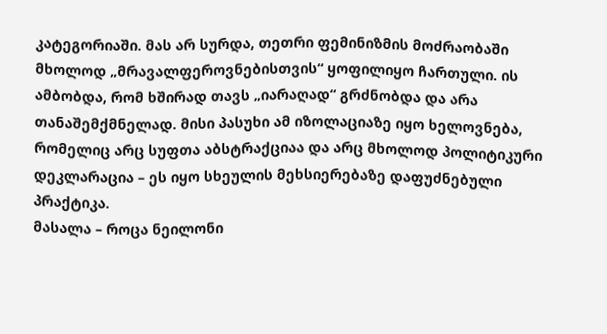კატეგორიაში. მას არ სურდა, თეთრი ფემინიზმის მოძრაობაში მხოლოდ „მრავალფეროვნებისთვის“ ყოფილიყო ჩართული. ის ამბობდა, რომ ხშირად თავს „იარაღად“ გრძნობდა და არა თანაშემქმნელად. მისი პასუხი ამ იზოლაციაზე იყო ხელოვნება, რომელიც არც სუფთა აბსტრაქციაა და არც მხოლოდ პოლიტიკური დეკლარაცია – ეს იყო სხეულის მეხსიერებაზე დაფუძნებული პრაქტიკა.
მასალა – როცა ნეილონი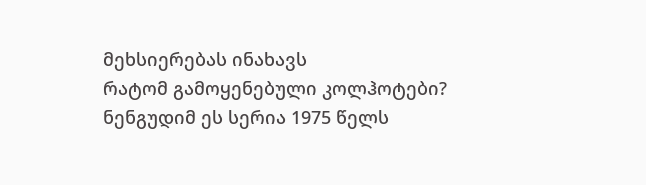მეხსიერებას ინახავს
რატომ გამოყენებული კოლჰოტები? ნენგუდიმ ეს სერია 1975 წელს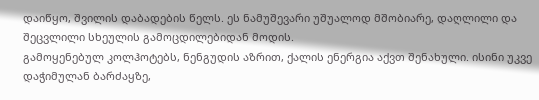დაიწყო, შვილის დაბადების წელს. ეს ნამუშევარი უშუალოდ მშობიარე, დაღლილი და შეცვლილი სხეულის გამოცდილებიდან მოდის.
გამოყენებულ კოლჰოტებს, ნენგუდის აზრით, ქალის ენერგია აქვთ შენახული. ისინი უკვე დაჭიმულან ბარძაყზე,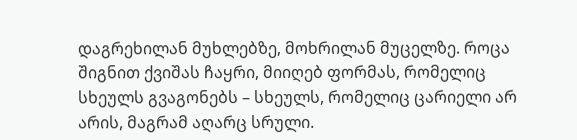დაგრეხილან მუხლებზე, მოხრილან მუცელზე. როცა შიგნით ქვიშას ჩაყრი, მიიღებ ფორმას, რომელიც სხეულს გვაგონებს – სხეულს, რომელიც ცარიელი არ არის, მაგრამ აღარც სრული.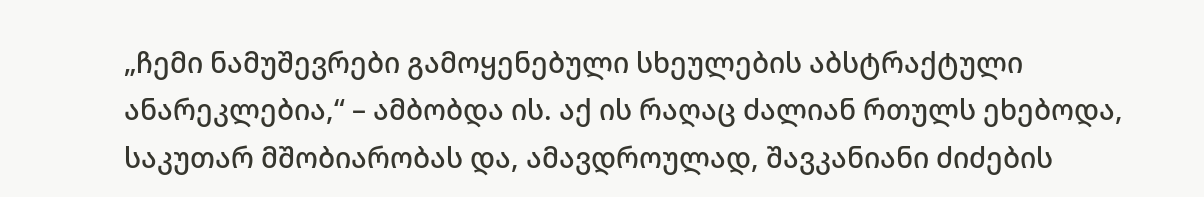„ჩემი ნამუშევრები გამოყენებული სხეულების აბსტრაქტული ანარეკლებია,“ – ამბობდა ის. აქ ის რაღაც ძალიან რთულს ეხებოდა, საკუთარ მშობიარობას და, ამავდროულად, შავკანიანი ძიძების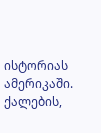ისტორიას ამერიკაში. ქალების,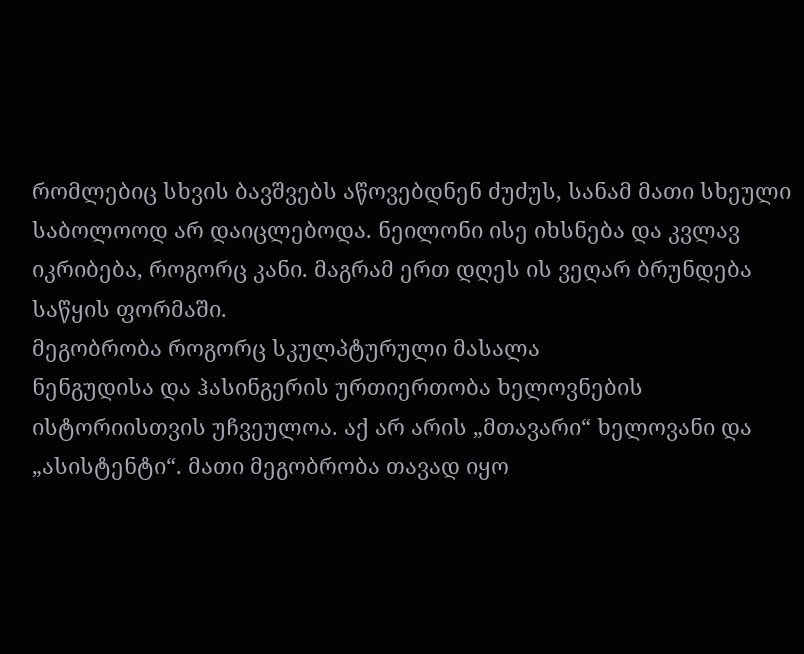რომლებიც სხვის ბავშვებს აწოვებდნენ ძუძუს, სანამ მათი სხეული საბოლოოდ არ დაიცლებოდა. ნეილონი ისე იხსნება და კვლავ იკრიბება, როგორც კანი. მაგრამ ერთ დღეს ის ვეღარ ბრუნდება საწყის ფორმაში.
მეგობრობა როგორც სკულპტურული მასალა
ნენგუდისა და ჰასინგერის ურთიერთობა ხელოვნების ისტორიისთვის უჩვეულოა. აქ არ არის „მთავარი“ ხელოვანი და „ასისტენტი“. მათი მეგობრობა თავად იყო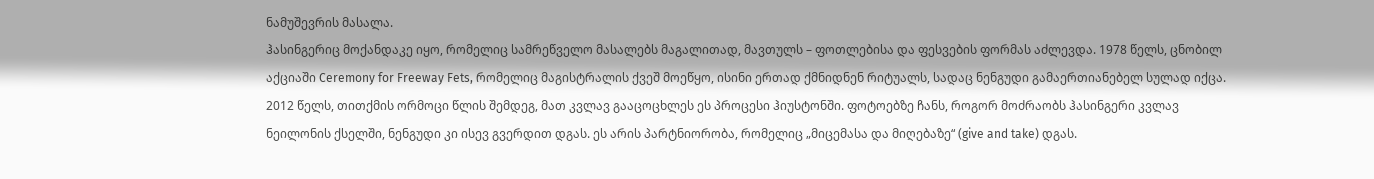ნამუშევრის მასალა.
ჰასინგერიც მოქანდაკე იყო, რომელიც სამრეწველო მასალებს მაგალითად, მავთულს – ფოთლებისა და ფესვების ფორმას აძლევდა. 1978 წელს, ცნობილ აქციაში Ceremony for Freeway Fets, რომელიც მაგისტრალის ქვეშ მოეწყო, ისინი ერთად ქმნიდნენ რიტუალს, სადაც ნენგუდი გამაერთიანებელ სულად იქცა.
2012 წელს, თითქმის ორმოცი წლის შემდეგ, მათ კვლავ გააცოცხლეს ეს პროცესი ჰიუსტონში. ფოტოებზე ჩანს, როგორ მოძრაობს ჰასინგერი კვლავ ნეილონის ქსელში, ნენგუდი კი ისევ გვერდით დგას. ეს არის პარტნიორობა, რომელიც „მიცემასა და მიღებაზე“ (give and take) დგას.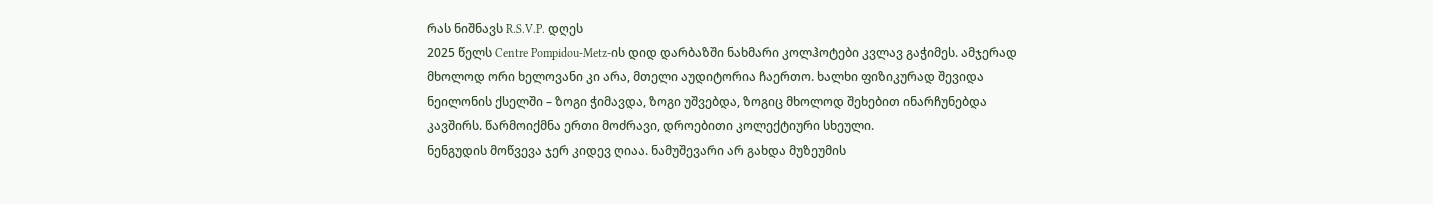რას ნიშნავს R.S.V.P. დღეს
2025 წელს Centre Pompidou-Metz-ის დიდ დარბაზში ნახმარი კოლჰოტები კვლავ გაჭიმეს. ამჯერად მხოლოდ ორი ხელოვანი კი არა, მთელი აუდიტორია ჩაერთო. ხალხი ფიზიკურად შევიდა ნეილონის ქსელში – ზოგი ჭიმავდა, ზოგი უშვებდა, ზოგიც მხოლოდ შეხებით ინარჩუნებდა კავშირს. წარმოიქმნა ერთი მოძრავი, დროებითი კოლექტიური სხეული.
ნენგუდის მოწვევა ჯერ კიდევ ღიაა. ნამუშევარი არ გახდა მუზეუმის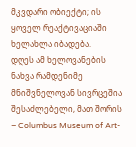მკვდარი ობიექტი; ის ყოველ რეაქტივაციაში ხელახლა იბადება.
დღეს ამ ხელოვანების ნახვა რამდენიმე მნიშვნელოვან სივრცეშია შესაძლებელი, მათ შორის – Columbus Museum of Art-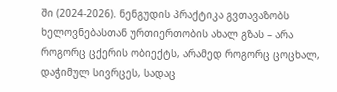ში (2024-2026). ნენგუდის პრაქტიკა გვთავაზობს ხელოვნებასთან ურთიერთობის ახალ გზას – არა როგორც ცქერის ობიექტს, არამედ როგორც ცოცხალ, დაჭიმულ სივრცეს, სადაც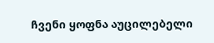ჩვენი ყოფნა აუცილებელი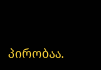პირობაა.